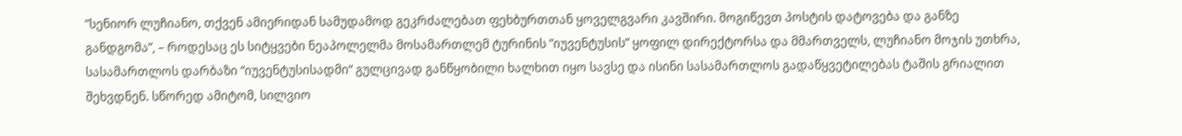”სენიორ ლუჩიანო, თქვენ ამიერიდან სამუდამოდ გეკრძალებათ ფეხბურთთან ყოველგვარი კავშირი. მოგიწევთ პოსტის დატოვება და განზე განდგომა”, – როდესაც ეს სიტყვები ნეაპოლელმა მოსამართლემ ტურინის ”იუვენტუსის” ყოფილ დირექტორსა და მმართველს, ლუჩიანო მოჯის უთხრა, სასამართლოს დარბაზი “იუვენტუსისადმი“ გულცივად განწყობილი ხალხით იყო სავსე და ისინი სასამართლოს გადაწყვეტილებას ტაშის გრიალით შეხვდნენ. სწორედ ამიტომ, სილვიო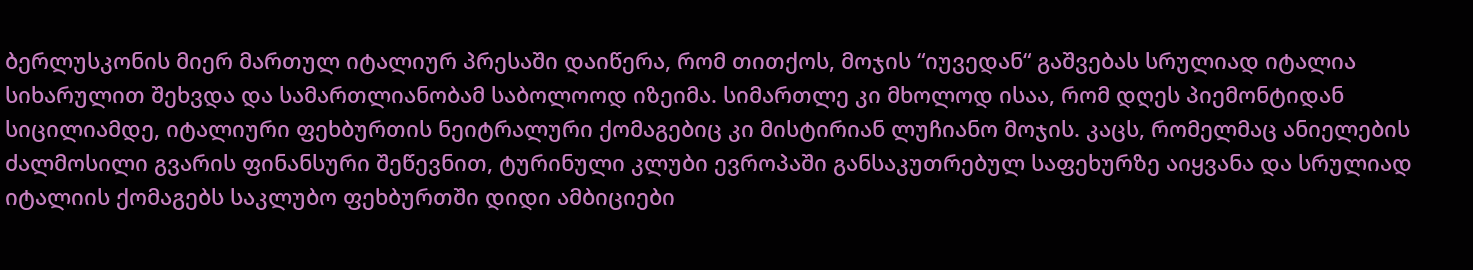ბერლუსკონის მიერ მართულ იტალიურ პრესაში დაიწერა, რომ თითქოს, მოჯის “იუვედან“ გაშვებას სრულიად იტალია სიხარულით შეხვდა და სამართლიანობამ საბოლოოდ იზეიმა. სიმართლე კი მხოლოდ ისაა, რომ დღეს პიემონტიდან სიცილიამდე, იტალიური ფეხბურთის ნეიტრალური ქომაგებიც კი მისტირიან ლუჩიანო მოჯის. კაცს, რომელმაც ანიელების ძალმოსილი გვარის ფინანსური შეწევნით, ტურინული კლუბი ევროპაში განსაკუთრებულ საფეხურზე აიყვანა და სრულიად იტალიის ქომაგებს საკლუბო ფეხბურთში დიდი ამბიციები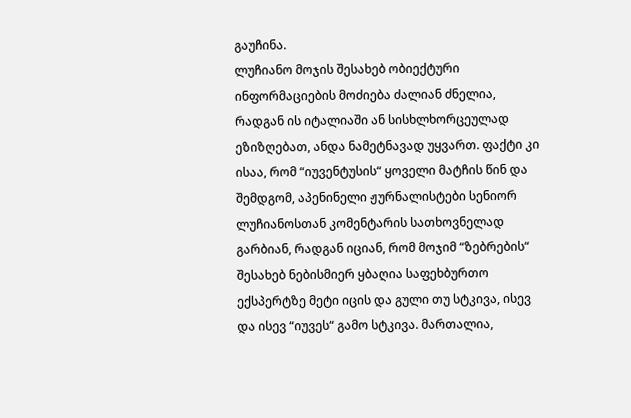გაუჩინა.
ლუჩიანო მოჯის შესახებ ობიექტური ინფორმაციების მოძიება ძალიან ძნელია, რადგან ის იტალიაში ან სისხლხორცეულად ეზიზღებათ, ანდა ნამეტნავად უყვართ. ფაქტი კი ისაა, რომ “იუვენტუსის“ ყოველი მატჩის წინ და შემდგომ, აპენინელი ჟურნალისტები სენიორ ლუჩიანოსთან კომენტარის სათხოვნელად გარბიან, რადგან იციან, რომ მოჯიმ “ზებრების“ შესახებ ნებისმიერ ყბაღია საფეხბურთო ექსპერტზე მეტი იცის და გული თუ სტკივა, ისევ და ისევ “იუვეს“ გამო სტკივა. მართალია,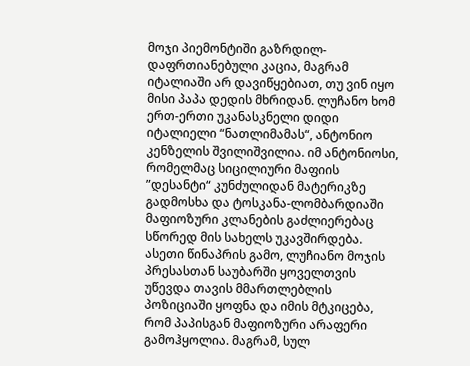მოჯი პიემონტიში გაზრდილ-დაფრთიანებული კაცია, მაგრამ იტალიაში არ დავიწყებიათ, თუ ვინ იყო მისი პაპა დედის მხრიდან. ლუჩანო ხომ ერთ-ერთი უკანასკნელი დიდი იტალიელი “ნათლიმამას“, ანტონიო კენზელის შვილიშვილია. იმ ანტონიოსი, რომელმაც სიცილიური მაფიის ”დესანტი“ კუნძულიდან მატერიკზე გადმოსხა და ტოსკანა-ლომბარდიაში მაფიოზური კლანების გაძლიერებაც სწორედ მის სახელს უკავშირდება.
ასეთი წინაპრის გამო, ლუჩიანო მოჯის პრესასთან საუბარში ყოველთვის უწევდა თავის მმართლებლის პოზიციაში ყოფნა და იმის მტკიცება, რომ პაპისგან მაფიოზური არაფერი გამოჰყოლია. მაგრამ, სულ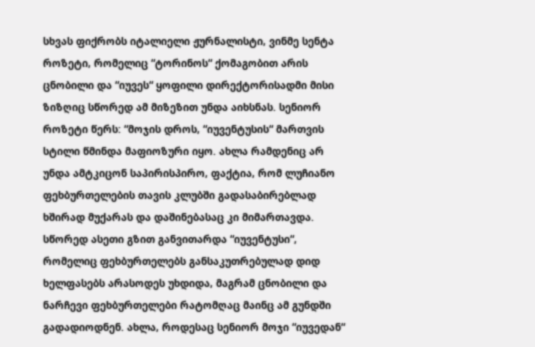სხვას ფიქრობს იტალიელი ჟურნალისტი, ვინმე სენტა როზეტი, რომელიც “ტორინოს“ ქომაგობით არის ცნობილი და “იუვეს“ ყოფილი დირექტორისადმი მისი ზიზღიც სწორედ ამ მიზეზით უნდა აიხსნას. სენიორ როზეტი წერს: “მოჯის დროს, “იუვენტუსის“ მართვის სტილი წმინდა მაფიოზური იყო. ახლა რამდენიც არ უნდა ამტკიცონ საპირისპირო, ფაქტია, რომ ლუჩიანო ფეხბურთელების თავის კლუბში გადასაბირებლად ხშირად მუქარას და დაშინებასაც კი მიმართავდა. სწორედ ასეთი გზით განვითარდა “იუვენტუსი“, რომელიც ფეხბურთელებს განსაკუთრებულად დიდ ხელფასებს არასოდეს უხდიდა, მაგრამ ცნობილი და ნარჩევი ფეხბურთელები რატომღაც მაინც ამ გუნდში გადადიოდნენ. ახლა, როდესაც სენიორ მოჯი “იუვედან“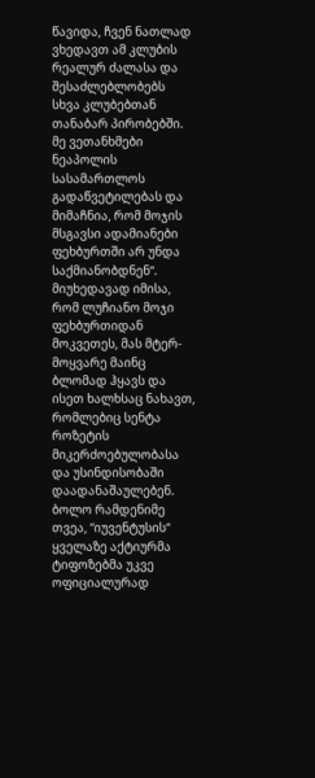წავიდა, ჩვენ ნათლად ვხედავთ ამ კლუბის რეალურ ძალასა და შესაძლებლობებს სხვა კლუბებთან თანაბარ პირობებში. მე ვეთანხმები ნეაპოლის სასამართლოს გადაწვეტილებას და მიმაჩნია, რომ მოჯის მსგავსი ადამიანები ფეხბურთში არ უნდა საქმიანობდნენ“.
მიუხედავად იმისა, რომ ლუჩიანო მოჯი ფეხბურთიდან მოკვეთეს, მას მტერ-მოყვარე მაინც ბლომად ჰყავს და ისეთ ხალხსაც ნახავთ, რომლებიც სენტა როზეტის მიკერძოებულობასა და უსინდისობაში დაადანაშაულებენ. ბოლო რამდენიმე თვეა, “იუვენტუსის“ ყველაზე აქტიურმა ტიფოზებმა უკვე ოფიციალურად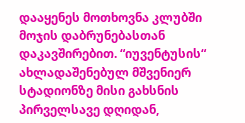დააყენეს მოთხოვნა კლუბში მოჯის დაბრუნებასთან დაკავშირებით. “იუვენტუსის“ ახლადაშენებულ მშვენიერ სტადიონზე მისი გახსნის პირველსავე დღიდან,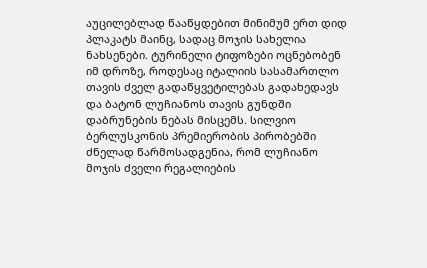აუცილებლად წააწყდებით მინიმუმ ერთ დიდ პლაკატს მაინც, სადაც მოჯის სახელია ნახსენები. ტურინელი ტიფოზები ოცნებობენ იმ დროზე, როდესაც იტალიის სასამართლო თავის ძველ გადაწყვეტილებას გადახედავს და ბატონ ლუჩიანოს თავის გუნდში დაბრუნების ნებას მისცემს. სილვიო ბერლუსკონის პრემიერობის პირობებში ძნელად წარმოსადგენია, რომ ლუჩიანო მოჯის ძველი რეგალიების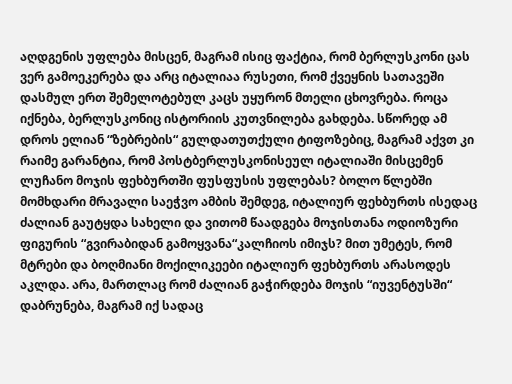აღდგენის უფლება მისცენ, მაგრამ ისიც ფაქტია, რომ ბერლუსკონი ცას ვერ გამოეკერება და არც იტალიაა რუსეთი, რომ ქვეყნის სათავეში დასმულ ერთ შემელოტებულ კაცს უყურონ მთელი ცხოვრება. როცა იქნება, ბერლუსკონიც ისტორიის კუთვნილება გახდება. სწორედ ამ დროს ელიან “ზებრების“ გულდათუთქული ტიფოზებიც, მაგრამ აქვთ კი რაიმე გარანტია, რომ პოსტბერლუსკონისეულ იტალიაში მისცემენ ლუჩანო მოჯის ფეხბურთში ფუსფუსის უფლებას? ბოლო წლებში მომხდარი მრავალი საეჭვო ამბის შემდეგ, იტალიურ ფეხბურთს ისედაც ძალიან გაუტყდა სახელი და ვითომ წაადგება მოჯისთანა ოდიოზური ფიგურის “გვირაბიდან გამოყვანა“კალჩიოს იმიჯს? მით უმეტეს, რომ მტრები და ბოღმიანი მოქილიკეები იტალიურ ფეხბურთს არასოდეს აკლდა. არა, მართლაც რომ ძალიან გაჭირდება მოჯის “იუვენტუსში“ დაბრუნება, მაგრამ იქ სადაც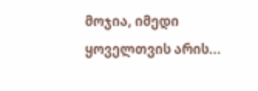მოჯია, იმედი ყოველთვის არის...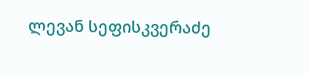ლევან სეფისკვერაძე